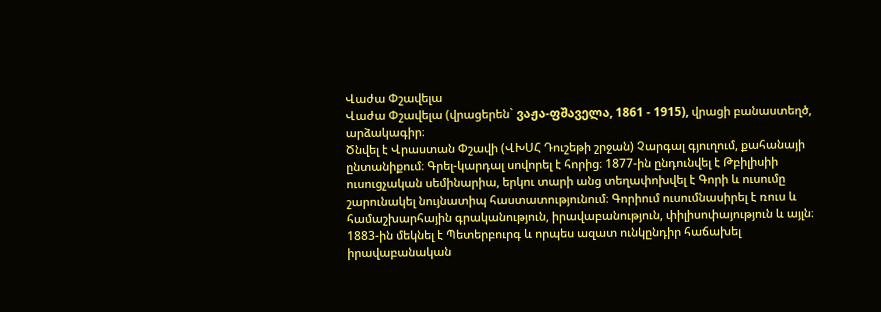Վաժա Փշավելա
Վաժա Փշավելա (վրացերեն` ვაჟა-ფშაველა, 1861 - 1915), վրացի բանաստեղծ, արձակագիր։
Ծնվել է Վրաստան Փշավի (ՎԽՍՀ Դուշեթի շրջան) Չարգալ գյուղում, քահանայի ընտանիքում։ Գրել-կարդալ սովորել է հորից։ 1877-ին ընդունվել է Թբիլիսիի ուսուցչական սեմինարիա, երկու տարի անց տեղափոխվել է Գորի և ուսումը շարունակել նույնատիպ հաստատությունում։ Գորիում ուսումնասիրել է ռուս և համաշխարհային գրականություն, իրավաբանություն, փիլիսոփայություն և այլն։ 1883-ին մեկնել է Պետերբուրգ և որպես ազատ ունկընդիր հաճախել իրավաբանական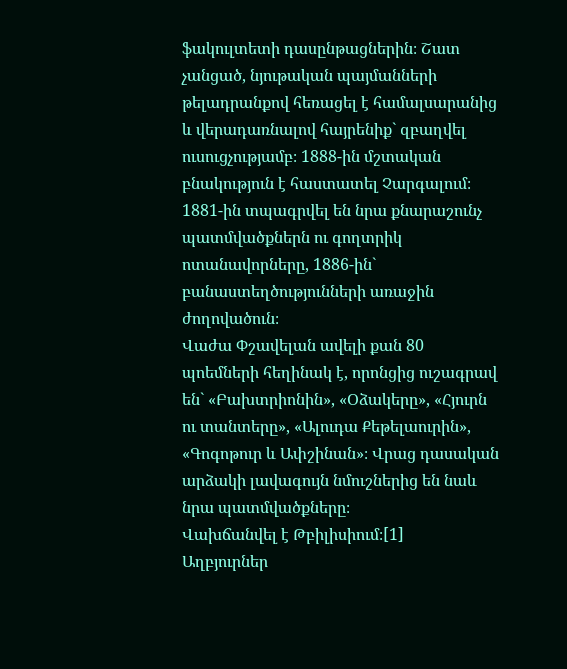ֆակուլտետի դասընթացներին։ Շատ չանցած, նյութական պայմանների թելադրանքով հեռացել է համալսարանից և վերադառնալով հայրենիք` զբաղվել ուսուցչությամբ։ 1888-ին մշտական բնակություն է հաստատել Չարգալում։ 1881-ին տպագրվել են նրա քնարաշունչ պատմվածքներն ու գողտրիկ ոտանավորները, 1886-ին` բանաստեղծությունների առաջին ժողովածուն։
Վաժա Փշավելան ավելի քան 80 պոեմների հեղինակ է, որոնցից ուշագրավ են` «Բախտրիոնին», «Օձակերը», «Հյուրն ու տանտերը», «Ալուդա Քեթելաուրին», «Գոգոթուր և Ափշինան»։ Վրաց դասական արձակի լավագույն նմուշներից են նաև նրա պատմվածքները։
Վախճանվել է Թբիլիսիում։[1]
Աղբյուրներ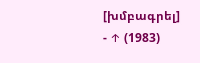[խմբագրել]
- ↑ (1983)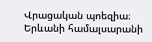Վրացական պոեզիա։ Երևանի համալսարանի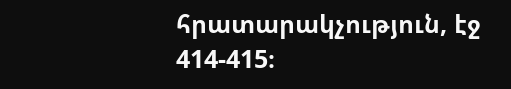հրատարակչություն, էջ 414-415։